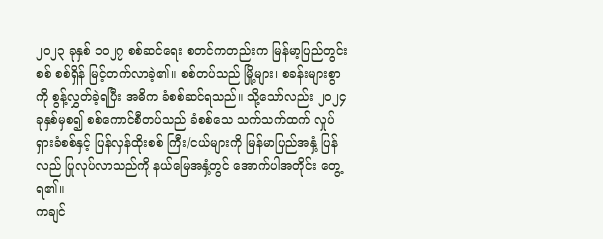၂၀၂၃ ခုနှစ် ၁၀၂၇ စစ်ဆင်ရေး စတင်ကတည်းက မြန်မာ့ပြည်တွင်းစစ် စစ်ရှိန် မြင့်တက်လာခဲ့၏။ စစ်တပ်သည် မြို့များ၊ စခန်းများစွာကို စွန့်လွှတ်ခဲ့ရပြီး အဓိက ခံစစ်ဆင်ရသည်။ သို့သော်လည်း ၂၀၂၄ ခုနှစ်မှစ၍ စစ်ကောင်စီတပ်သည် ခံစစ်သေ သက်သက်ထက် လှုပ်ရှားခံစစ်နှင့် ပြန်လှန်ထိုးစစ် ကြီး/ငယ်များကို မြန်မာပြည်အနှံ့ ပြန်လည် ပြုလုပ်လာသည်ကို နယ်မြေအနှံ့တွင် အောက်ပါအတိုင်း တွေ့ရ၏။
ကချင်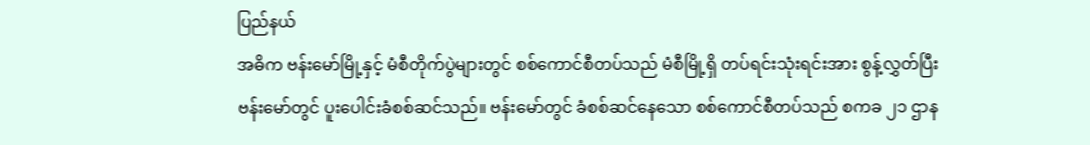ပြည်နယ်
အဓိက ဗန်းမော်မြို့နှင့် မံစီတိုက်ပွဲများတွင် စစ်ကောင်စီတပ်သည် မံစီမြို့ရှိ တပ်ရင်းသုံးရင်းအား စွန့်လွှတ်ပြီး ဗန်းမော်တွင် ပူးပေါင်းခံစစ်ဆင်သည်။ ဗန်းမော်တွင် ခံစစ်ဆင်နေသော စစ်ကောင်စီတပ်သည် စကခ ၂၁ ဌာန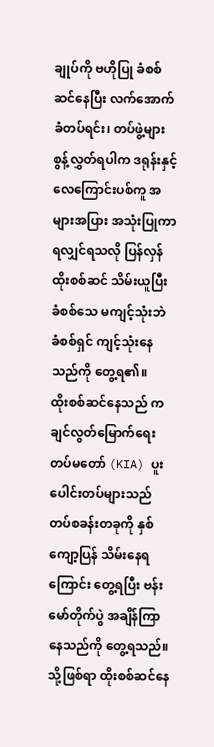ချုပ်ကို ဗဟိုပြု ခံစစ်ဆင်နေပြီး လက်အောက်ခံတပ်ရင်း၊ တပ်ဖွဲ့များ စွန့်လွှတ်ရပါက ဒရုန်းနှင့် လေကြောင်းပစ်ကူ အများအပြား အသုံးပြုကာ ရလျှင်ရသလို ပြန်လှန်ထိုးစစ်ဆင် သိမ်းယူပြီး ခံစစ်သေ မကျင့်သုံးဘဲ ခံစစ်ရှင် ကျင့်သုံးနေသည်ကို တွေ့ရ၏။
ထိုးစစ်ဆင်နေသည် ကချင်လွတ်မြောက်ရေးတပ်မတော် (KIA) ပူးပေါင်းတပ်များသည် တပ်စခန်းတခုကို နှစ်ကျော့ပြန် သိမ်းနေရကြောင်း တွေ့ရပြီး ဗန်းမော်တိုက်ပွဲ အချိန်ကြာနေသည်ကို တွေ့ရသည်။
သို့ဖြစ်ရာ ထိုးစစ်ဆင်နေ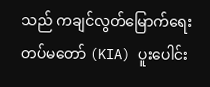သည် ကချင်လွတ်မြောက်ရေးတပ်မတော် (KIA) ပူးပေါင်း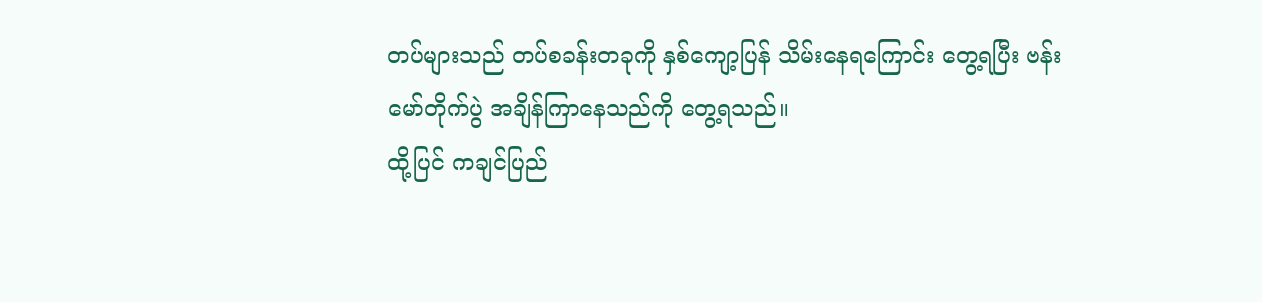တပ်များသည် တပ်စခန်းတခုကို နှစ်ကျော့ပြန် သိမ်းနေရကြောင်း တွေ့ရပြီး ဗန်းမော်တိုက်ပွဲ အချိန်ကြာနေသည်ကို တွေ့ရသည်။
ထို့ပြင် ကချင်ပြည်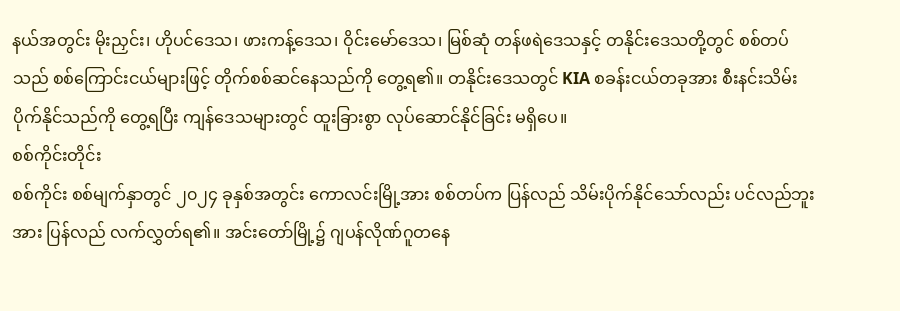နယ်အတွင်း မိုးညှင်း၊ ဟိုပင်ဒေသ၊ ဖားကန့်ဒေသ၊ ဝိုင်းမော်ဒေသ၊ မြစ်ဆုံ တန်ဖရဲဒေသနှင့် တနိုင်းဒေသတို့တွင် စစ်တပ်သည် စစ်ကြောင်းငယ်များဖြင့် တိုက်စစ်ဆင်နေသည်ကို တွေ့ရ၏။ တနိုင်းဒေသတွင် KIA စခန်းငယ်တခုအား စီးနင်းသိမ်းပိုက်နိုင်သည်ကို တွေ့ရပြီး ကျန်ဒေသများတွင် ထူးခြားစွာ လုပ်ဆောင်နိုင်ခြင်း မရှိပေ။
စစ်ကိုင်းတိုင်း
စစ်ကိုင်း စစ်မျက်နှာတွင် ၂၀၂၄ ခုနှစ်အတွင်း ကောလင်းမြို့အား စစ်တပ်က ပြန်လည် သိမ်းပိုက်နိုင်သော်လည်း ပင်လည်ဘူးအား ပြန်လည် လက်လွှတ်ရ၏။ အင်းတော်မြို့၌ ဂျပန်လိုဏ်ဂူတနေ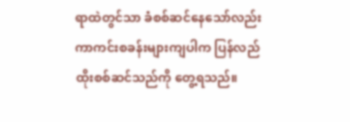ရာထဲတွင်သာ ခံစစ်ဆင်နေသော်လည်း ကာကင်းစခန်းများကျပါက ပြန်လည် ထိုးစစ်ဆင်သည်ကို တွေ့ရသည်။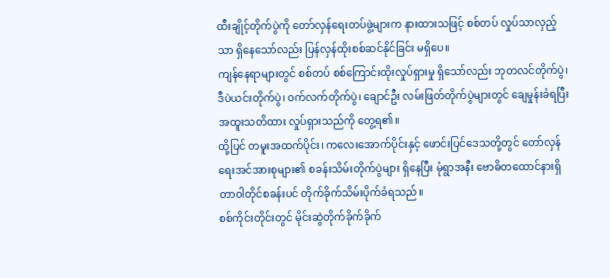ထီးချိုင့်တိုက်ပွဲကို တော်လှန်ရေးတပ်ဖွဲ့များက နားထားသဖြင့် စစ်တပ် လှုပ်သာလှည့်သာ ရှိနေသော်လည်း ပြန်လှန်ထိုးစစ်ဆင်နိုင်ခြင်း မရှိပေ။
ကျန်နေရာများတွင် စစ်တပ် စစ်ကြောင်းထိုးလှုပ်ရှားမှု ရှိသော်လည်း ဘုတလင်တိုက်ပွဲ၊ ဒီပဲယင်းတိုက်ပွဲ၊ ဝက်လက်တိုက်ပွဲ၊ ချောင်ဦး လမ်းဖြတ်တိုက်ပွဲများတွင် ချေမှုန်းခံရပြီး အထူးသတိထား လှုပ်ရှားသည်ကို တွေ့ရ၏။
ထို့ပြင် တမူးအထက်ပိုင်း၊ ကလေးအောက်ပိုင်းနှင့် ဖောင်းပြင်ဒေသတို့တွင် တော်လှန်ရေးအင်အားစုများ၏ စခန်းသိမ်းတိုက်ပွဲများ ရှိနေပြီး မုံရွာအနီး ဗောဓိတထောင်နားရှိ တာဝါတိုင်စခန်းပင် တိုက်ခိုက်သိမ်းပိုက်ခံရသည်။
စစ်ကိုင်းတိုင်းတွင် မိုင်းဆွဲတိုက်ခိုက်ခိုက်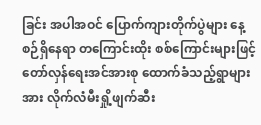ခြင်း အပါအဝင် ပြောက်ကျားတိုက်ပွဲများ နေ့စဉ်ရှိနေရာ တကြောင်းထိုး စစ်ကြောင်းများဖြင့် တော်လှန်ရေးအင်အားစု ထောက်ခံသည့်ရွာများအား လိုက်လံမီးရှို့ဖျက်ဆီး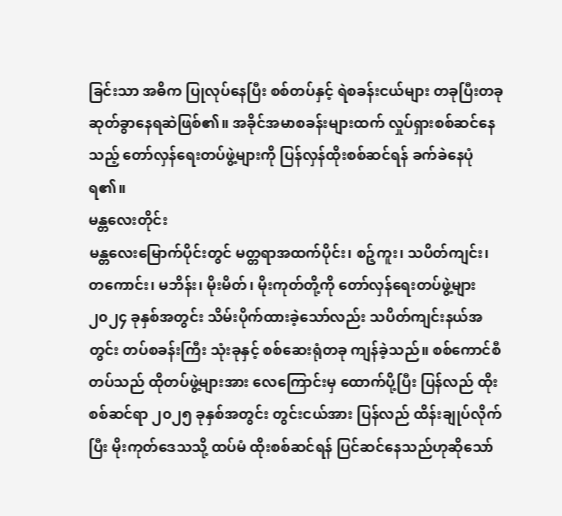ခြင်းသာ အဓိက ပြုလုပ်နေပြီး စစ်တပ်နှင့် ရဲစခန်းငယ်များ တခုပြီးတခု ဆုတ်ခွာနေရဆဲဖြစ်၏။ အခိုင်အမာစခန်းများထက် လှုပ်ရှားစစ်ဆင်နေသည့် တော်လှန်ရေးတပ်ဖွဲ့များကို ပြန်လှန်ထိုးစစ်ဆင်ရန် ခက်ခဲနေပုံရ၏။
မန္တလေးတိုင်း
မန္တလေးမြောက်ပိုင်းတွင် မတ္တရာအထက်ပိုင်း၊ စဉ့်ကူး၊ သပိတ်ကျင်း၊ တကောင်း၊ မဘိန်း၊ မိုးမိတ်၊ မိုးကုတ်တို့ကို တော်လှန်ရေးတပ်ဖွဲ့များ ၂၀၂၄ ခုနှစ်အတွင်း သိမ်းပိုက်ထားခဲ့သော်လည်း သပိတ်ကျင်းနယ်အတွင်း တပ်စခန်းကြီး သုံးခုနှင့် စစ်ဆေးရုံတခု ကျန်ခဲ့သည်။ စစ်ကောင်စီတပ်သည် ထိုတပ်ဖွဲ့များအား လေကြောင်းမှ ထောက်ပို့ပြီး ပြန်လည် ထိုးစစ်ဆင်ရာ ၂၀၂၅ ခုနှစ်အတွင်း တွင်းငယ်အား ပြန်လည် ထိန်းချုပ်လိုက်ပြီး မိုးကုတ်ဒေသသို့ ထပ်မံ ထိုးစစ်ဆင်ရန် ပြင်ဆင်နေသည်ဟုဆိုသော်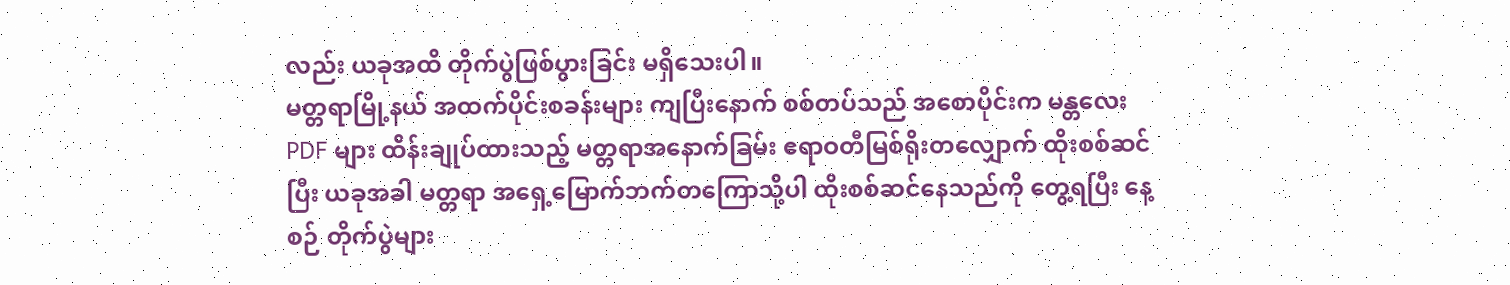လည်း ယခုအထိ တိုက်ပွဲဖြစ်ပွားခြင်း မရှိသေးပါ။
မတ္တရာမြို့နယ် အထက်ပိုင်းစခန်းများ ကျပြီးနောက် စစ်တပ်သည် အစောပိုင်းက မန္တလေး PDF များ ထိန်းချုပ်ထားသည့် မတ္တရာအနောက်ခြမ်း ဧရာဝတီမြစ်ရိုးတလျှောက် ထိုးစစ်ဆင်ပြီး ယခုအခါ မတ္တရာ အရှေ့မြောက်ဘက်တကြောသို့ပါ ထိုးစစ်ဆင်နေသည်ကို တွေ့ရပြီး နေ့စဉ် တိုက်ပွဲများ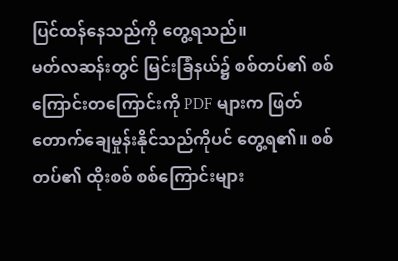ပြင်ထန်နေသည်ကို တွေ့ရသည်။
မတ်လဆန်းတွင် မြင်းခြံနယ်၌ စစ်တပ်၏ စစ်ကြောင်းတကြောင်းကို PDF များက ဖြတ်တောက်ချေမှုန်းနိုင်သည်ကိုပင် တွေ့ရ၏။ စစ်တပ်၏ ထိုးစစ် စစ်ကြောင်းများ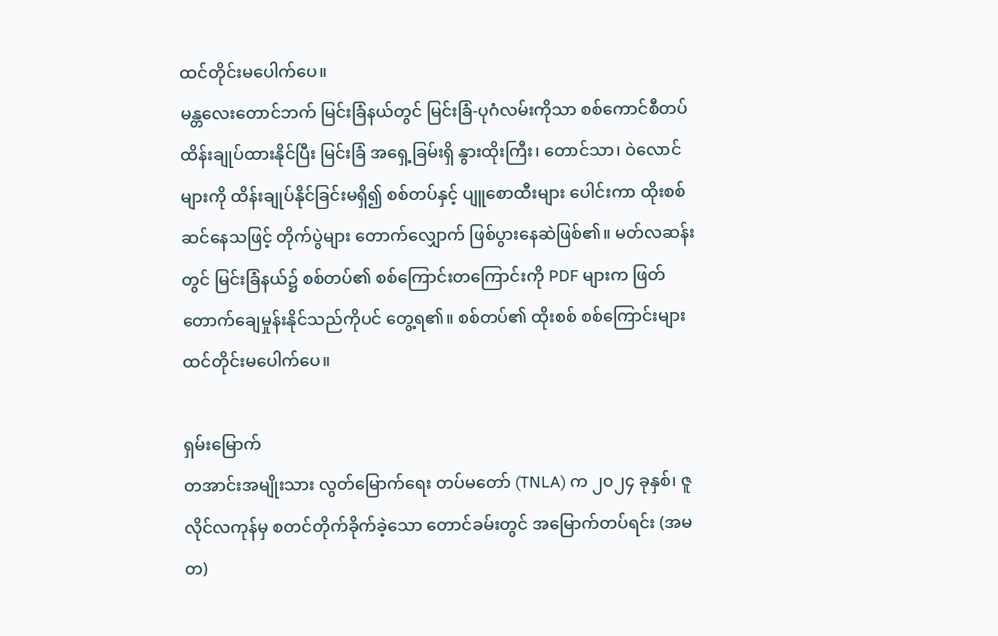ထင်တိုင်းမပေါက်ပေ။
မန္တလေးတောင်ဘက် မြင်းခြံနယ်တွင် မြင်းခြံ-ပုဂံလမ်းကိုသာ စစ်ကောင်စီတပ် ထိန်းချုပ်ထားနိုင်ပြီး မြင်းခြံ အရှေ့ခြမ်းရှိ နွားထိုးကြီး၊ တောင်သာ၊ ဝဲလောင်များကို ထိန်းချုပ်နိုင်ခြင်းမရှိ၍ စစ်တပ်နှင့် ပျူစောထီးများ ပေါင်းကာ ထိုးစစ်ဆင်နေသဖြင့် တိုက်ပွဲများ တောက်လျှောက် ဖြစ်ပွားနေဆဲဖြစ်၏။ မတ်လဆန်းတွင် မြင်းခြံနယ်၌ စစ်တပ်၏ စစ်ကြောင်းတကြောင်းကို PDF များက ဖြတ်တောက်ချေမှုန်းနိုင်သည်ကိုပင် တွေ့ရ၏။ စစ်တပ်၏ ထိုးစစ် စစ်ကြောင်းများ ထင်တိုင်းမပေါက်ပေ။

ရှမ်းမြောက်
တအာင်းအမျိုးသား လွတ်မြောက်ရေး တပ်မတော် (TNLA) က ၂၀၂၄ ခုနှစ်၊ ဇူလိုင်လကုန်မှ စတင်တိုက်ခိုက်ခဲ့သော တောင်ခမ်းတွင် အမြောက်တပ်ရင်း (အမတ)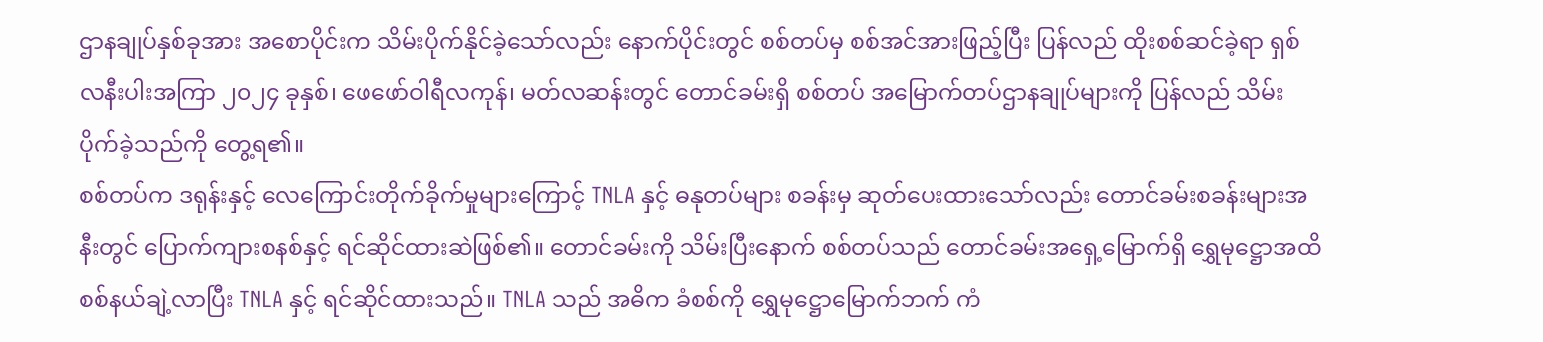ဌာနချုပ်နှစ်ခုအား အစောပိုင်းက သိမ်းပိုက်နိုင်ခဲ့သော်လည်း နောက်ပိုင်းတွင် စစ်တပ်မှ စစ်အင်အားဖြည့်ပြီး ပြန်လည် ထိုးစစ်ဆင်ခဲ့ရာ ရှစ်လနီးပါးအကြာ ၂၀၂၄ ခုနှစ်၊ ဖေဖော်ဝါရီလကုန်၊ မတ်လဆန်းတွင် တောင်ခမ်းရှိ စစ်တပ် အမြောက်တပ်ဌာနချုပ်များကို ပြန်လည် သိမ်းပိုက်ခဲ့သည်ကို တွေ့ရ၏။
စစ်တပ်က ဒရုန်းနှင့် လေကြောင်းတိုက်ခိုက်မှုများကြောင့် TNLA နှင့် ဓနုတပ်များ စခန်းမှ ဆုတ်ပေးထားသော်လည်း တောင်ခမ်းစခန်းများအနီးတွင် ပြောက်ကျားစနစ်နှင့် ရင်ဆိုင်ထားဆဲဖြစ်၏။ တောင်ခမ်းကို သိမ်းပြီးနောက် စစ်တပ်သည် တောင်ခမ်းအရှေ့မြောက်ရှိ ရွှေမုဋ္ဌောအထိ စစ်နယ်ချဲ့လာပြီး TNLA နှင့် ရင်ဆိုင်ထားသည်။ TNLA သည် အဓိက ခံစစ်ကို ရွှေမုဋ္ဌောမြောက်ဘက် ကံ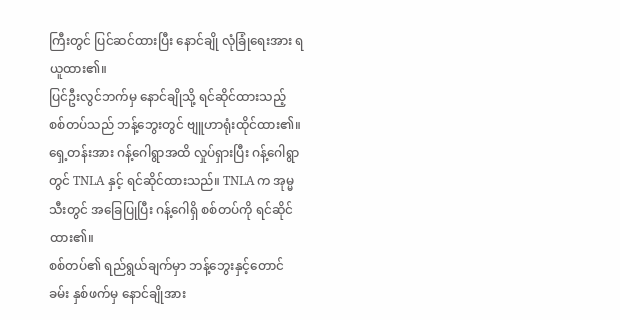ကြီးတွင် ပြင်ဆင်ထားပြီး နောင်ချို လုံခြုံရေးအား ရယူထား၏။
ပြင်ဦးလွင်ဘက်မှ နောင်ချိုသို့ ရင်ဆိုင်ထားသည့် စစ်တပ်သည် ဘန့်ဘွေးတွင် ဗျူဟာရုံးထိုင်ထား၏။ ရှေ့တန်းအား ဂန့်ဂေါရွာအထိ လှုပ်ရှားပြီး ဂန့်ဂေါရွာတွင် TNLA နှင့် ရင်ဆိုင်ထားသည်။ TNLA က အုမ္မသီးတွင် အခြေပြုပြီး ဂန့်ဂေါရှိ စစ်တပ်ကို ရင်ဆိုင်ထား၏။
စစ်တပ်၏ ရည်ရွယ်ချက်မှာ ဘန့်ဘွေးနှင့်တောင်ခမ်း နှစ်ဖက်မှ နောင်ချိုအား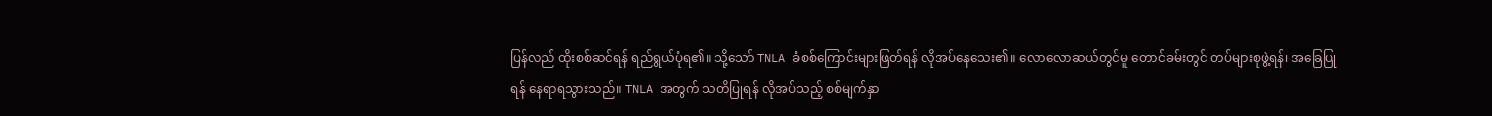ပြန်လည် ထိုးစစ်ဆင်ရန် ရည်ရွယ်ပုံရ၏။ သို့သော် TNLA ခံစစ်ကြောင်းများဖြတ်ရန် လိုအပ်နေသေး၏။ လောလောဆယ်တွင်မူ တောင်ခမ်းတွင် တပ်များစုဖွဲ့ရန်၊ အခြေပြုရန် နေရာရသွားသည်။ TNLA အတွက် သတိပြုရန် လိုအပ်သည့် စစ်မျက်နှာ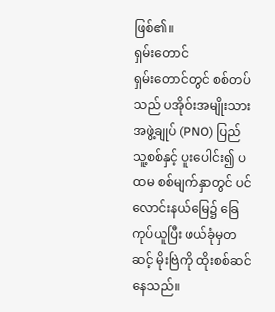ဖြစ်၏။
ရှမ်းတောင်
ရှမ်းတောင်တွင် စစ်တပ်သည် ပအိုဝ်းအမျိုးသား အဖွဲ့ချုပ် (PNO) ပြည်သူ့စစ်နှင့် ပူးပေါင်း၍ ပထမ စစ်မျက်နှာတွင် ပင်လောင်းနယ်မြေ၌ ခြေကုပ်ယူပြီး ဖယ်ခုံမှတဆင့် မိုးဗြဲကို ထိုးစစ်ဆင်နေသည်။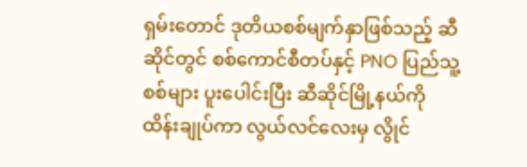ရှမ်းတောင် ဒုတိယစစ်မျက်နှာဖြစ်သည့် ဆီဆိုင်တွင် စစ်ကောင်စီတပ်နှင့် PNO ပြည်သူ့စစ်များ ပူးပေါင်းပြီး ဆီဆိုင်မြို့နယ်ကို ထိန်းချုပ်ကာ လွယ်လင်လေးမှ လွိုင်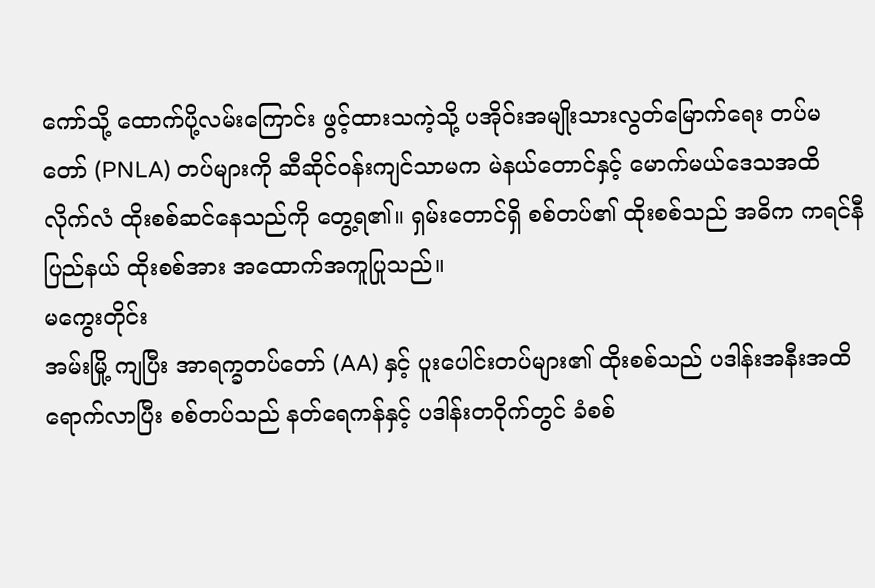ကော်သို့ ထောက်ပို့လမ်းကြောင်း ဖွင့်ထားသကဲ့သို့ ပအိုဝ်းအမျိုးသားလွတ်မြောက်ရေး တပ်မတော် (PNLA) တပ်များကို ဆီဆိုင်ဝန်းကျင်သာမက မဲနယ်တောင်နှင့် မောက်မယ်ဒေသအထိ လိုက်လံ ထိုးစစ်ဆင်နေသည်ကို တွေ့ရ၏။ ရှမ်းတောင်ရှိ စစ်တပ်၏ ထိုးစစ်သည် အဓိက ကရင်နီပြည်နယ် ထိုးစစ်အား အထောက်အကူပြုသည်။
မကွေးတိုင်း
အမ်းမြို့ ကျပြီး အာရက္ခတပ်တော် (AA) နှင့် ပူးပေါင်းတပ်များ၏ ထိုးစစ်သည် ပဒါန်းအနီးအထိ ရောက်လာပြီး စစ်တပ်သည် နတ်ရေကန်နှင့် ပဒါန်းတဝိုက်တွင် ခံစစ်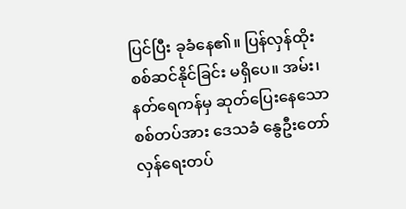ပြင်ပြီး ခုခံနေ၏။ ပြန်လှန်ထိုးစစ်ဆင်နိုင်ခြင်း မရှိပေ။ အမ်း၊ နတ်ရေကန်မှ ဆုတ်ပြေးနေသော စစ်တပ်အား ဒေသခံ နွေဦးတော်လှန်ရေးတပ်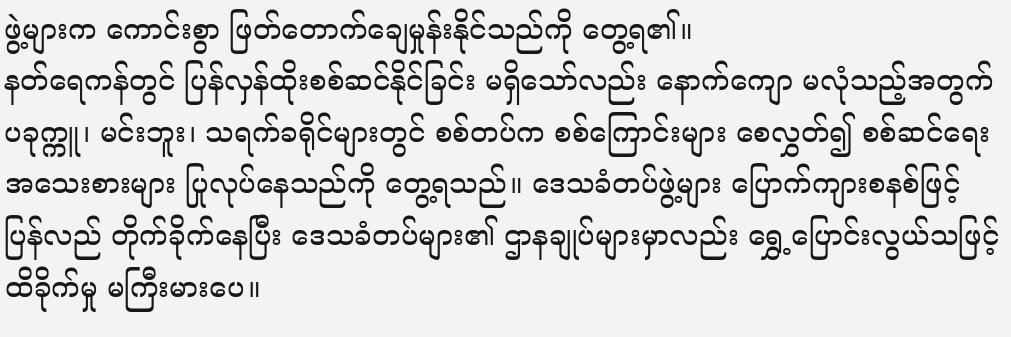ဖွဲ့များက ကောင်းစွာ ဖြတ်တောက်ချေမှုန်းနိုင်သည်ကို တွေ့ရ၏။
နတ်ရေကန်တွင် ပြန်လှန်ထိုးစစ်ဆင်နိုင်ခြင်း မရှိသော်လည်း နောက်ကျော မလုံသည့်အတွက် ပခုက္ကူ၊ မင်းဘူး၊ သရက်ခရိုင်များတွင် စစ်တပ်က စစ်ကြောင်းများ စေလွှတ်၍ စစ်ဆင်ရေး အသေးစားများ ပြုလုပ်နေသည်ကို တွေ့ရသည်။ ဒေသခံတပ်ဖွဲ့များ ပြောက်ကျားစနစ်ဖြင့် ပြန်လည် တိုက်ခိုက်နေပြီး ဒေသခံတပ်များ၏ ဌာနချုပ်များမှာလည်း ရွှေ့ပြောင်းလွယ်သဖြင့် ထိခိုက်မှု မကြီးမားပေ။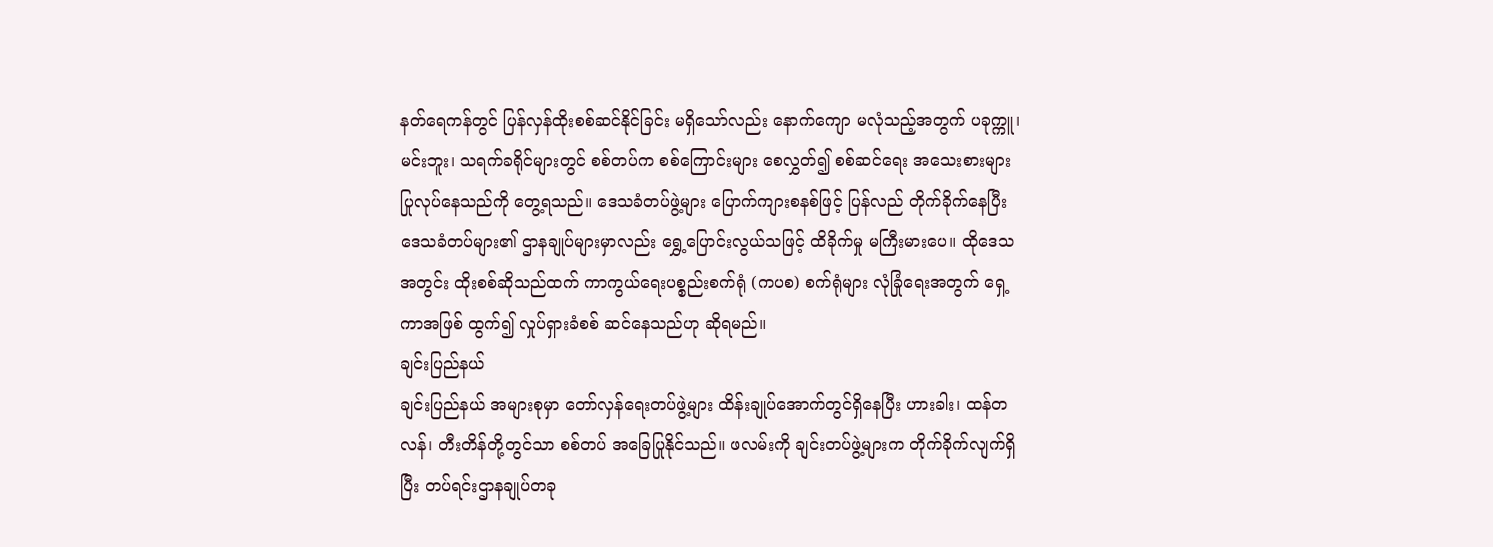နတ်ရေကန်တွင် ပြန်လှန်ထိုးစစ်ဆင်နိုင်ခြင်း မရှိသော်လည်း နောက်ကျော မလုံသည့်အတွက် ပခုက္ကူ၊ မင်းဘူး၊ သရက်ခရိုင်များတွင် စစ်တပ်က စစ်ကြောင်းများ စေလွှတ်၍ စစ်ဆင်ရေး အသေးစားများ ပြုလုပ်နေသည်ကို တွေ့ရသည်။ ဒေသခံတပ်ဖွဲ့များ ပြောက်ကျားစနစ်ဖြင့် ပြန်လည် တိုက်ခိုက်နေပြီး ဒေသခံတပ်များ၏ ဌာနချုပ်များမှာလည်း ရွှေ့ပြောင်းလွယ်သဖြင့် ထိခိုက်မှု မကြီးမားပေ။ ထိုဒေသအတွင်း ထိုးစစ်ဆိုသည်ထက် ကာကွယ်ရေးပစ္စည်းစက်ရုံ (ကပစ) စက်ရုံများ လုံခြုံရေးအတွက် ရှေ့ကာအဖြစ် ထွက်၍ လှုပ်ရှားခံစစ် ဆင်နေသည်ဟု ဆိုရမည်။
ချင်းပြည်နယ်
ချင်းပြည်နယ် အများစုမှာ တော်လှန်ရေးတပ်ဖွဲ့များ ထိန်းချုပ်အောက်တွင်ရှိနေပြီး ဟားခါး၊ ထန်တလန်၊ တီးတိန်တို့တွင်သာ စစ်တပ် အခြေပြုနိုင်သည်။ ဖလမ်းကို ချင်းတပ်ဖွဲ့များက တိုက်ခိုက်လျက်ရှိပြီး တပ်ရင်းဌာနချုပ်တခု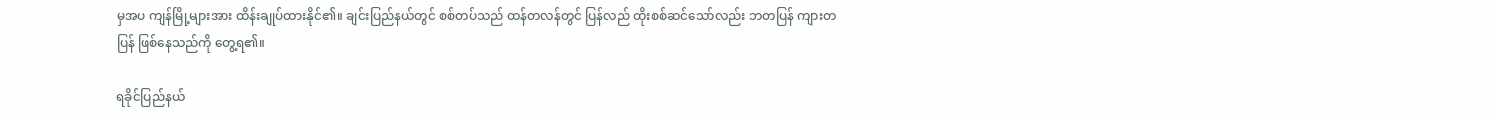မှအပ ကျန်မြို့များအား ထိန်းချုပ်ထားနိုင်၏။ ချင်းပြည်နယ်တွင် စစ်တပ်သည် ထန်တလန်တွင် ပြန်လည် ထိုးစစ်ဆင်သော်လည်း ဘတပြန် ကျားတပြန် ဖြစ်နေသည်ကို တွေ့ရ၏။

ရခိုင်ပြည်နယ်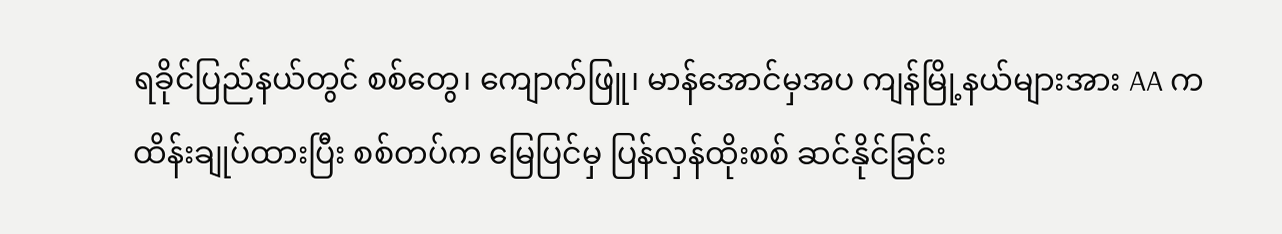ရခိုင်ပြည်နယ်တွင် စစ်တွေ၊ ကျောက်ဖြူ၊ မာန်အောင်မှအပ ကျန်မြို့နယ်များအား AA က ထိန်းချုပ်ထားပြီး စစ်တပ်က မြေပြင်မှ ပြန်လှန်ထိုးစစ် ဆင်နိုင်ခြင်း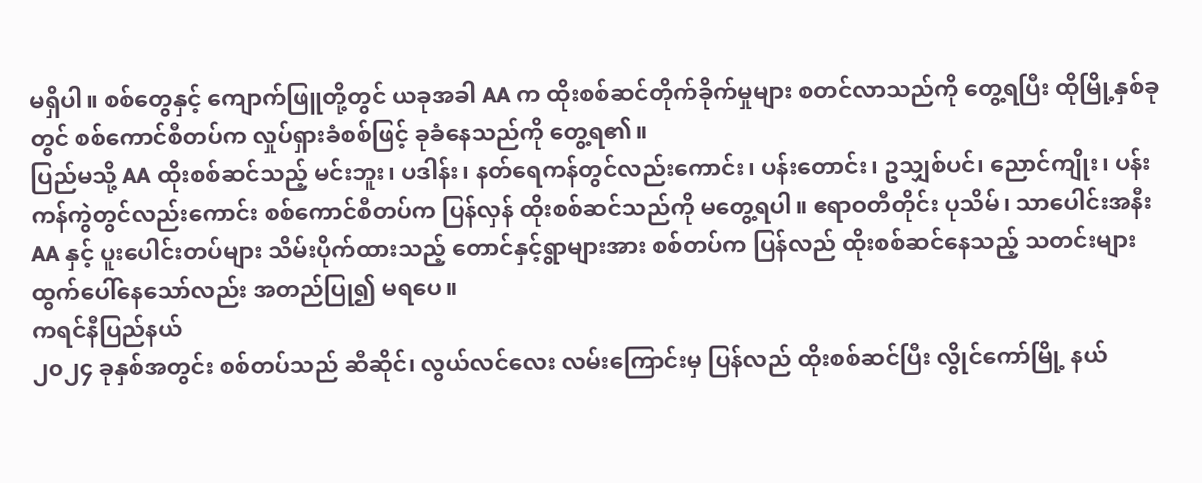မရှိပါ။ စစ်တွေနှင့် ကျောက်ဖြူတို့တွင် ယခုအခါ AA က ထိုးစစ်ဆင်တိုက်ခိုက်မှုများ စတင်လာသည်ကို တွေ့ရပြီး ထိုမြို့နှစ်ခုတွင် စစ်ကောင်စီတပ်က လှုပ်ရှားခံစစ်ဖြင့် ခုခံနေသည်ကို တွေ့ရ၏။
ပြည်မသို့ AA ထိုးစစ်ဆင်သည့် မင်းဘူး၊ ပဒါန်း၊ နတ်ရေကန်တွင်လည်းကောင်း၊ ပန်းတောင်း၊ ဥသျှစ်ပင်၊ ညောင်ကျိုး၊ ပန်းကန်ကွဲတွင်လည်းကောင်း စစ်ကောင်စီတပ်က ပြန်လှန် ထိုးစစ်ဆင်သည်ကို မတွေ့ရပါ။ ဧရာဝတီတိုင်း ပုသိမ်၊ သာပေါင်းအနီး AA နှင့် ပူးပေါင်းတပ်များ သိမ်းပိုက်ထားသည့် တောင်နှင့်ရွာများအား စစ်တပ်က ပြန်လည် ထိုးစစ်ဆင်နေသည့် သတင်းများ ထွက်ပေါ်နေသော်လည်း အတည်ပြု၍ မရပေ။
ကရင်နီပြည်နယ်
၂၀၂၄ ခုနှစ်အတွင်း စစ်တပ်သည် ဆီဆိုင်၊ လွယ်လင်လေး လမ်းကြောင်းမှ ပြန်လည် ထိုးစစ်ဆင်ပြီး လွိုင်ကော်မြို့ နယ်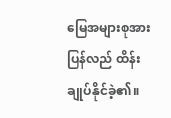မြေအများစုအား ပြန်လည် ထိန်းချုပ်နိုင်ခဲ့၏။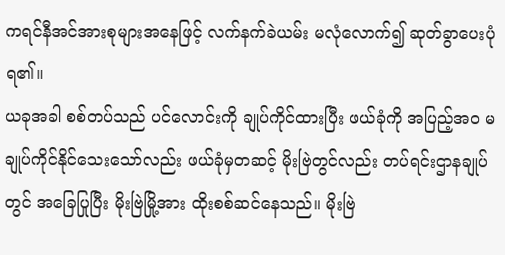ကရင်နီအင်အားစုများအနေဖြင့် လက်နက်ခဲယမ်း မလုံလောက်၍ ဆုတ်ခွာပေးပုံရ၏။
ယခုအခါ စစ်တပ်သည် ပင်လောင်းကို ချုပ်ကိုင်ထားပြီး ဖယ်ခုံကို အပြည့်အဝ မချုပ်ကိုင်နိုင်သေးသော်လည်း ဖယ်ခုံမှတဆင့် မိုးဗြဲတွင်လည်း တပ်ရင်းဌာနချုပ်တွင် အခြေပြုပြီး မိုးဗြဲမြို့အား ထိုးစစ်ဆင်နေသည်။ မိုးဗြဲ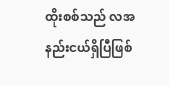ထိုးစစ်သည် လအနည်းငယ်ရှိပြီဖြစ်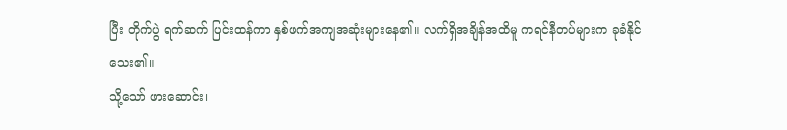ပြီး တိုက်ပွဲ ရက်ဆက် ပြင်းထန်ကာ နှစ်ဖက်အကျအဆုံးများနေ၏။ လက်ရှိအချိန်အထိမူ ကရင်နီတပ်များက ခုခံနိုင်သေး၏။
သို့သော် ဖားဆောင်း၊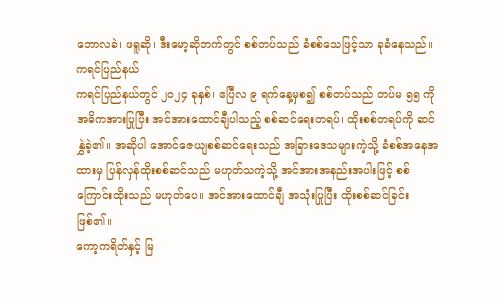ဘောလခဲ၊ ဖရူဆို၊ ဒီးမော့ဆိုဘက်တွင် စစ်တပ်သည် ခံစစ်သေဖြင့်သာ ခုခံနေသည်။
ကရင်ပြည်နယ်
ကရင်ပြည်နယ်တွင် ၂၀၂၄ ခုနှစ်၊ ဧပြီလ ၉ ရက်နေ့မှစ၍ စစ်တပ်သည် တပ်မ ၅၅ ကို အဓိကအားပြုပြီး အင်အားထောင်ချီပါသည့် စစ်ဆင်ရေးတရပ်၊ ထိုးစစ်တရပ်ကို ဆင်နွှဲခဲ့၏။ အဆိုပါ အောင်ဇေယျစစ်ဆင်ရေးသည် အခြားဒေသများကဲ့သို့ ခံစစ်အနေအထားမှ ပြန်လှန်ထိုးစစ်ဆင်သည် မဟုတ်သကဲ့သို့ အင်အားအနည်းအပါးဖြင့် စစ်ကြောင်းထိုးသည် မဟုတ်ပေ။ အင်အားထောင်ချီ အသုံးပြုပြီး ထိုးစစ်ဆင်ခြင်းဖြစ်၏။
ကော့ကရိတ်နှင့် မြ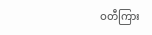ဝတီကြား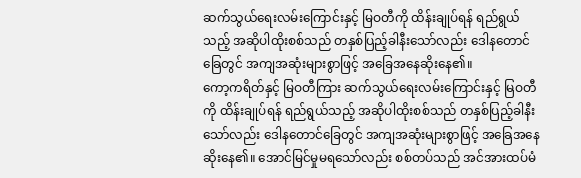ဆက်သွယ်ရေးလမ်းကြောင်းနှင့် မြဝတီကို ထိန်းချုပ်ရန် ရည်ရွယ်သည့် အဆိုပါထိုးစစ်သည် တနှစ်ပြည့်ခါနီးသော်လည်း ဒေါနတောင်ခြေတွင် အကျအဆုံးများစွာဖြင့် အခြေအနေဆိုးနေ၏။
ကော့ကရိတ်နှင့် မြဝတီကြား ဆက်သွယ်ရေးလမ်းကြောင်းနှင့် မြဝတီကို ထိန်းချုပ်ရန် ရည်ရွယ်သည့် အဆိုပါထိုးစစ်သည် တနှစ်ပြည့်ခါနီးသော်လည်း ဒေါနတောင်ခြေတွင် အကျအဆုံးများစွာဖြင့် အခြေအနေဆိုးနေ၏။ အောင်မြင်မှုမရသော်လည်း စစ်တပ်သည် အင်အားထပ်မံ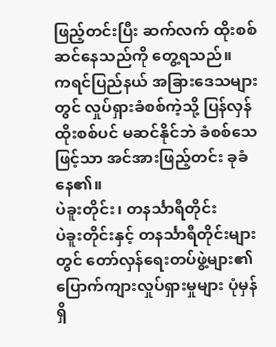ဖြည့်တင်းပြီး ဆက်လက် ထိုးစစ်ဆင်နေသည်ကို တွေ့ရသည်။
ကရင်ပြည်နယ် အခြားဒေသများတွင် လှုပ်ရှားခံစစ်ကဲ့သို့ ပြန်လှန်ထိုးစစ်ပင် မဆင်နိုင်ဘဲ ခံစစ်သေဖြင့်သာ အင်အားဖြည့်တင်း ခုခံနေ၏။
ပဲခူးတိုင်း၊ တနင်္သာရီတိုင်း
ပဲခူးတိုင်းနှင့် တနင်္သာရီတိုင်းများတွင် တော်လှန်ရေးတပ်ဖွဲ့များ၏ ပြောက်ကျားလှုပ်ရှားမှုများ ပုံမှန်ရှိ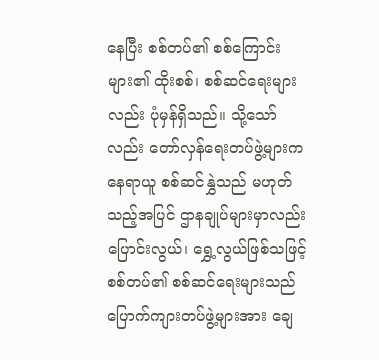နေပြီး စစ်တပ်၏ စစ်ကြောင်းများ၏ ထိုးစစ်၊ စစ်ဆင်ရေးများလည်း ပုံမှန်ရှိသည်။ သို့သော်လည်း တော်လှန်ရေးတပ်ဖွဲ့များက နေရာယူ စစ်ဆင်နွှဲသည် မဟုတ်သည့်အပြင် ဌာနချုပ်များမှာလည်း ပြောင်းလွယ်၊ ရွှေ့လွယ်ဖြစ်သဖြင့် စစ်တပ်၏ စစ်ဆင်ရေးများသည် ပြောက်ကျားတပ်ဖွဲ့များအား ချေ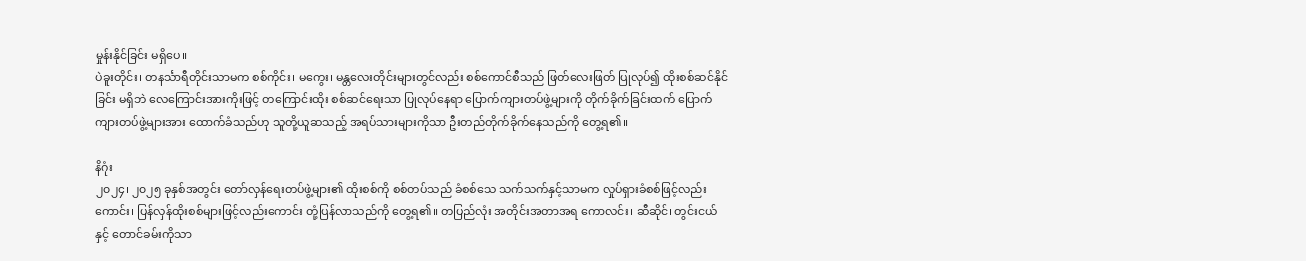မှုန်းနိုင်ခြင်း မရှိပေ။
ပဲခူးတိုင်း၊ တနင်္သာရီတိုင်းသာမက စစ်ကိုင်း၊ မကွေး၊ မန္တလေးတိုင်းများတွင်လည်း စစ်ကောင်စီသည် ဖြတ်လေးဖြတ် ပြုလုပ်၍ ထိုးစစ်ဆင်နိုင်ခြင်း မရှိဘဲ လေကြောင်းအားကိုးဖြင့် တကြောင်းထိုး စစ်ဆင်ရေးသာ ပြုလုပ်နေရာ ပြောက်ကျားတပ်ဖွဲ့များကို တိုက်ခိုက်ခြင်းထက် ပြောက်ကျားတပ်ဖွဲ့များအား ထောက်ခံသည်ဟု သူတို့ယူဆသည့် အရပ်သားများကိုသာ ဦးတည်တိုက်ခိုက်နေသည်ကို တွေ့ရ၏။

နိဂုံး
၂၀၂၄၊ ၂၀၂၅ ခုနှစ်အတွင်း တော်လှန်ရေးတပ်ဖွဲ့များ၏ ထိုးစစ်ကို စစ်တပ်သည် ခံစစ်သေ သက်သက်နှင့်သာမက လှုပ်ရှားခံစစ်ဖြင့်လည်းကောင်း၊ ပြန်လှန်ထိုးစစ်များဖြင့်လည်းကောင်း တုံ့ပြန်လာသည်ကို တွေ့ရ၏။ တပြည်လုံး အတိုင်းအတာအရ ကောလင်း၊ ဆီဆိုင်၊ တွင်းငယ်နှင့် တောင်ခမ်းကိုသာ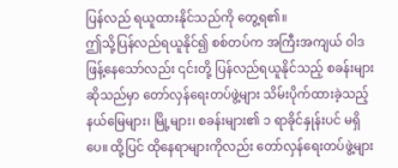ပြန်လည် ရယူထားနိုင်သည်ကို တွေ့ရ၏။
ဤသို့ပြန်လည်ရယူနိုင်၍ စစ်တပ်က အကြီးအကျယ် ဝါဒဖြန့်နေသော်လည်း ၎င်းတို့ ပြန်လည်ရယူနိုင်သည့် စခန်းများဆိုသည်မှာ တော်လှန်ရေးတပ်ဖွဲ့များ သိမ်းပိုက်ထားခဲ့သည့် နယ်မြေများ၊ မြို့များ၊ စခန်းများ၏ ၁ ရာခိုင်နှုန်းပင် မရှိပေ။ ထို့ပြင် ထိုနေရာများကိုလည်း တော်လှန်ရေးတပ်ဖွဲ့များ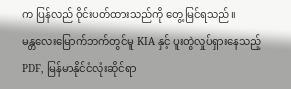က ပြန်လည် ဝိုင်းပတ်ထားသည်ကို တွေ့မြင်ရသည်။
မန္တလေးမြောက်ဘက်တွင်မူ KIA နှင့် ပူးတွဲလှုပ်ရှားနေသည့် PDF, မြန်မာနိုင်ငံလုံးဆိုင်ရာ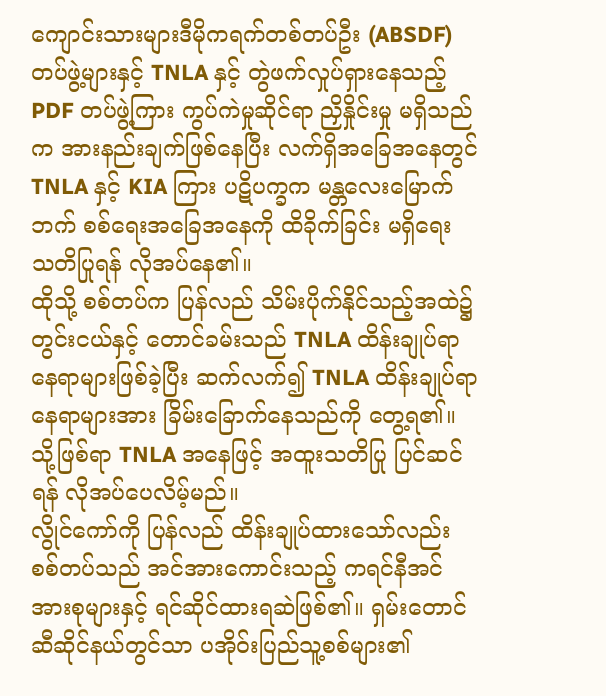ကျောင်းသားများဒီမိုကရက်တစ်တပ်ဦး (ABSDF) တပ်ဖွဲ့များနှင့် TNLA နှင့် တွဲဖက်လှုပ်ရှားနေသည့် PDF တပ်ဖွဲ့ကြား ကွပ်ကဲမှုဆိုင်ရာ ညှိနှိုင်းမှု မရှိသည်က အားနည်းချက်ဖြစ်နေပြီး လက်ရှိအခြေအနေတွင် TNLA နှင့် KIA ကြား ပဋိပက္ခက မန္တလေးမြောက်ဘက် စစ်ရေးအခြေအနေကို ထိခိုက်ခြင်း မရှိရေး သတိပြုရန် လိုအပ်နေ၏။
ထိုသို့ စစ်တပ်က ပြန်လည် သိမ်းပိုက်နိုင်သည့်အထဲ၌ တွင်းငယ်နှင့် တောင်ခမ်းသည် TNLA ထိန်းချုပ်ရာနေရာများဖြစ်ခဲ့ပြီး ဆက်လက်၍ TNLA ထိန်းချုပ်ရာနေရာများအား ခြိမ်းခြောက်နေသည်ကို တွေ့ရ၏။
သို့ဖြစ်ရာ TNLA အနေဖြင့် အထူးသတိပြု ပြင်ဆင်ရန် လိုအပ်ပေလိမ့်မည်။
လွိုင်ကော်ကို ပြန်လည် ထိန်းချုပ်ထားသော်လည်း စစ်တပ်သည် အင်အားကောင်းသည့် ကရင်နီအင်အားစုများနှင့် ရင်ဆိုင်ထားရဆဲဖြစ်၏။ ရှမ်းတောင် ဆီဆိုင်နယ်တွင်သာ ပအိုဝ်းပြည်သူ့စစ်များ၏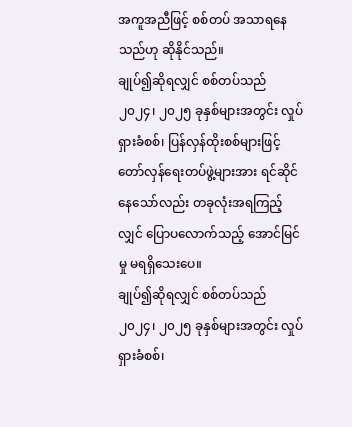အကူအညီဖြင့် စစ်တပ် အသာရနေသည်ဟု ဆိုနိုင်သည်။
ချုပ်၍ဆိုရလျှင် စစ်တပ်သည် ၂၀၂၄၊ ၂၀၂၅ ခုနှစ်များအတွင်း လှုပ်ရှားခံစစ်၊ ပြန်လှန်ထိုးစစ်များဖြင့် တော်လှန်ရေးတပ်ဖွဲ့များအား ရင်ဆိုင်နေသော်လည်း တခုလုံးအရကြည့်လျှင် ပြောပလောက်သည့် အောင်မြင်မှု မရရှိသေးပေ။
ချုပ်၍ဆိုရလျှင် စစ်တပ်သည် ၂၀၂၄၊ ၂၀၂၅ ခုနှစ်များအတွင်း လှုပ်ရှားခံစစ်၊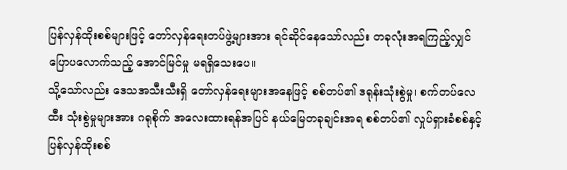ပြန်လှန်ထိုးစစ်များဖြင့် တော်လှန်ရေးတပ်ဖွဲ့များအား ရင်ဆိုင်နေသော်လည်း တခုလုံးအရကြည့်လျှင် ပြောပလောက်သည့် အောင်မြင်မှု မရရှိသေးပေ။
သို့သော်လည်း ဒေသအသီးသီးရှိ တော်လှန်ရေးများအနေဖြင့် စစ်တပ်၏ ဒရုန်းသုံးစွဲမှု၊ စက်တပ်လေထီး သုံးစွဲမှုများအား ဂရုစိုက် အလေးထားရန်အပြင် နယ်မြေတခုချင်းအရ စစ်တပ်၏ လှုပ်ရှားခံစစ်နှင့် ပြန်လှန်ထိုးစစ်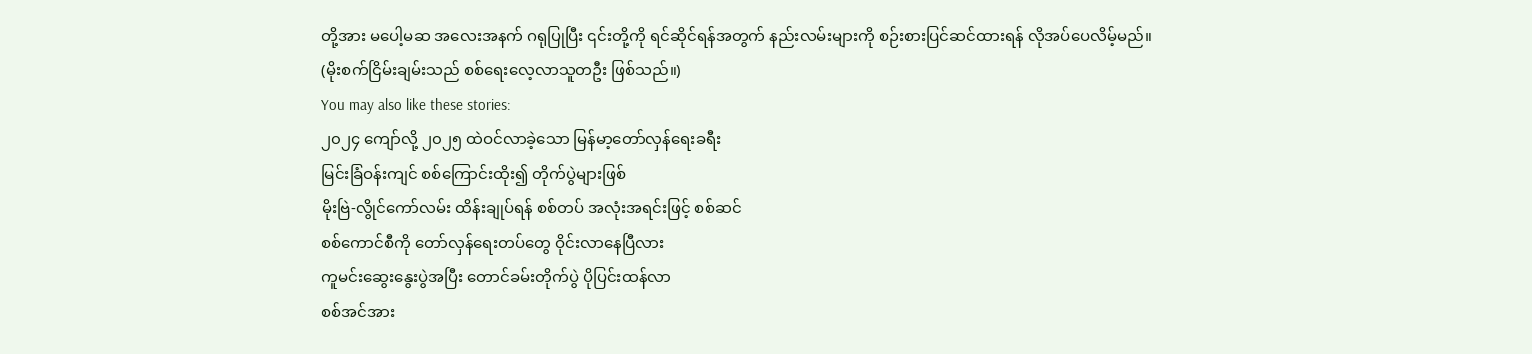တို့အား မပေါ့မဆ အလေးအနက် ဂရုပြုပြီး ၎င်းတို့ကို ရင်ဆိုင်ရန်အတွက် နည်းလမ်းများကို စဉ်းစားပြင်ဆင်ထားရန် လိုအပ်ပေလိမ့်မည်။
(မိုးစက်ငြိမ်းချမ်းသည် စစ်ရေးလေ့လာသူတဦး ဖြစ်သည်။)
You may also like these stories:
၂၀၂၄ ကျော်လို့ ၂၀၂၅ ထဲဝင်လာခဲ့သော မြန်မာ့တော်လှန်ရေးခရီး
မြင်းခြံဝန်းကျင် စစ်ကြောင်းထိုး၍ တိုက်ပွဲများဖြစ်
မိုးဗြဲ-လွိုင်ကော်လမ်း ထိန်းချုပ်ရန် စစ်တပ် အလုံးအရင်းဖြင့် စစ်ဆင်
စစ်ကောင်စီကို တော်လှန်ရေးတပ်တွေ ဝိုင်းလာနေပြီလား
ကူမင်းဆွေးနွေးပွဲအပြီး တောင်ခမ်းတိုက်ပွဲ ပိုပြင်းထန်လာ
စစ်အင်အား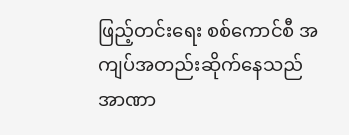ဖြည့်တင်းရေး စစ်ကောင်စီ အကျပ်အတည်းဆိုက်နေသည်
အာဏာ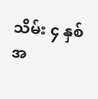သိမ်း ၄ နှစ်အ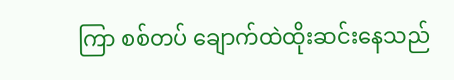ကြာ စစ်တပ် ချောက်ထဲထိုးဆင်းနေသည်